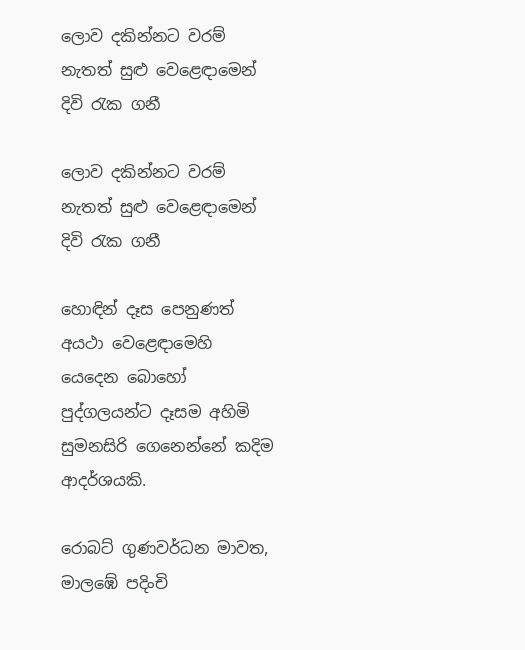ලොව දකින්නට වරම් නැතත් සුළු වෙළෙඳාමෙන් දිවි රැක ගනී

ලොව දකින්නට වරම් නැතත් සුළු වෙළෙඳාමෙන් දිවි රැක ගනී

හොඳින් දෑස පෙනුණත් අයථා වෙළෙඳාමෙහි යෙදෙන බොහෝ පුද්ගලයන්ට දෑසම අහිමි සුමනසිරි ගෙනෙන්නේ කදිම ආදර්ශයකි.

රොබට් ගුණවර්ධන මාවත, මාලඹේ පදිංචි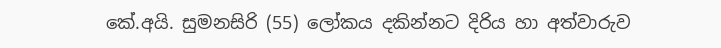කේ.අයි. සුමනසිරි (55) ලෝකය දකින්නට දිරිය හා අත්වාරුව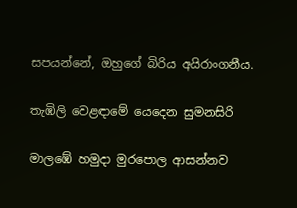සපයන්නේ, ඔහුගේ බිරිය අයිරාංගනීය.

තැඹිලි වෙළඳාමේ යෙදෙන සුමනසිරි

මාලඹේ හමුදා මුරපොල ආසන්නව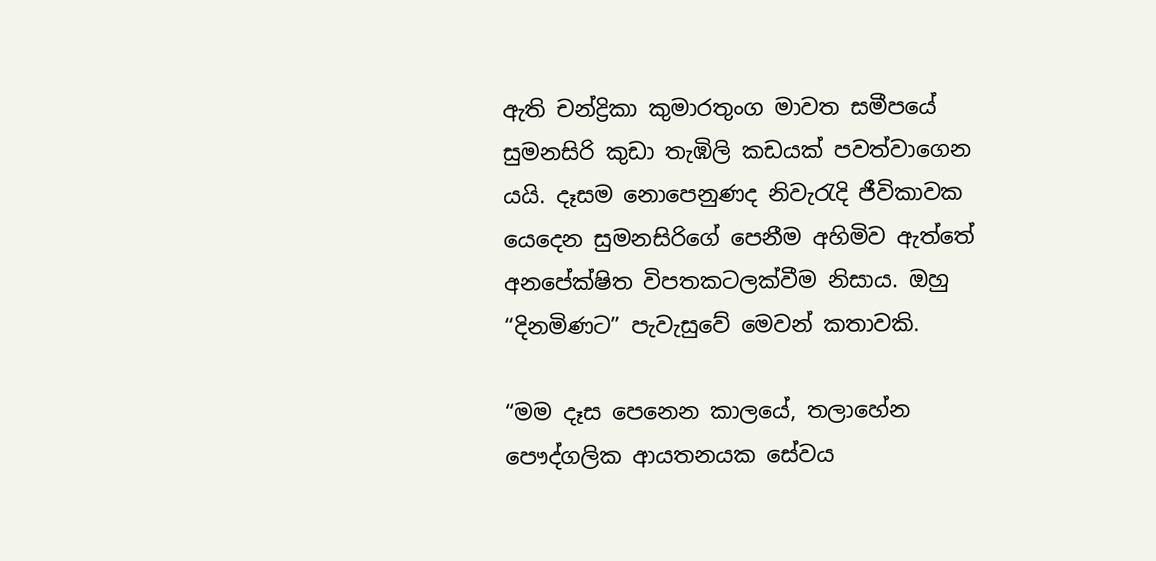ඇති චන්ද්‍රිකා කුමාරතුංග මාවත සමීපයේ සුමනසිරි කුඩා තැඹිලි කඩයක් පවත්වාගෙන යයි. දෑසම නොපෙනුණද නිවැරැදි ජීවිකාවක යෙදෙන සුමනසිරිගේ පෙනීම අහිමිව ඇත්තේ අනපේක්ෂිත විපතකටලක්වීම නිසාය. ඔහු “දිනමිණට” පැවැසුවේ මෙවන් කතාවකි.

“මම දෑස පෙනෙන කාලයේ, තලාහේන පෞද්ගලික ආයතනයක සේවය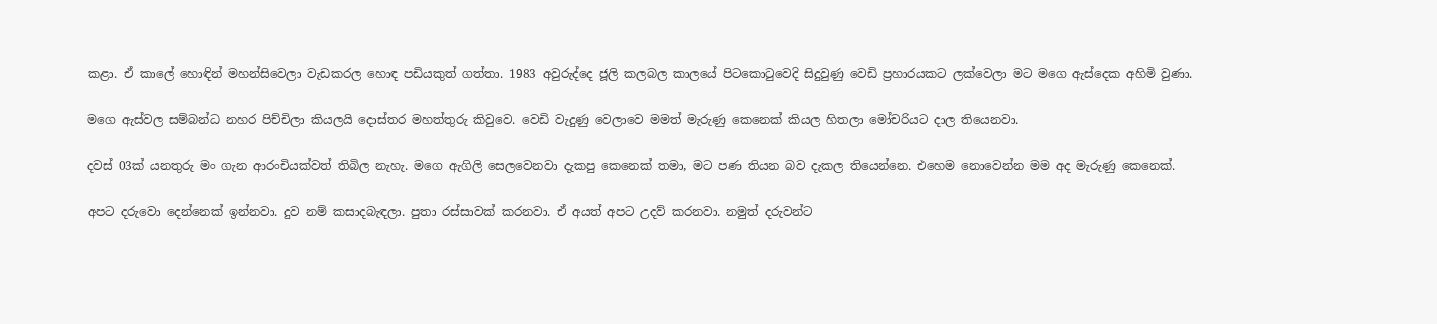කළා. ඒ කාලේ හොඳින් මහන්සිවෙලා වැඩකරල හොඳ පඩියකුත් ගත්තා. 1983 අවුරුද්දෙ ජූලි කලබල කාලයේ පිටකොටුවෙදි සිදුවුණු වෙඩි ප්‍රහාරයකට ලක්වෙලා මට මගෙ ඇස්දෙක අහිමි වුණා.

මගෙ ඇස්වල සම්බන්ධ නහර පිච්චිලා කියලයි දොස්තර මහත්තුරු කිවුවෙ. වෙඩි වැදුණු වෙලාවෙ මමත් මැරුණු කෙනෙක් කියල හිතලා මෝචරියට දාල තියෙනවා.

දවස් 03ක් යනතුරු මං ගැන ආරංචියක්වත් තිබිල නැහැ. මගෙ ඇගිලි සෙලවෙනවා දැකපු කෙනෙක් තමා, මට පණ තියන බව දැකල තියෙන්නෙ. එහෙම නොවෙන්න මම අද මැරුණු කෙනෙක්.

අපට දරුවො දෙන්නෙක් ඉන්නවා. දුව නම් කසාදබැඳලා. පුතා රස්සාවක් කරනවා. ඒ අයත් අපට උදව් කරනවා. නමුත් දරුවන්ට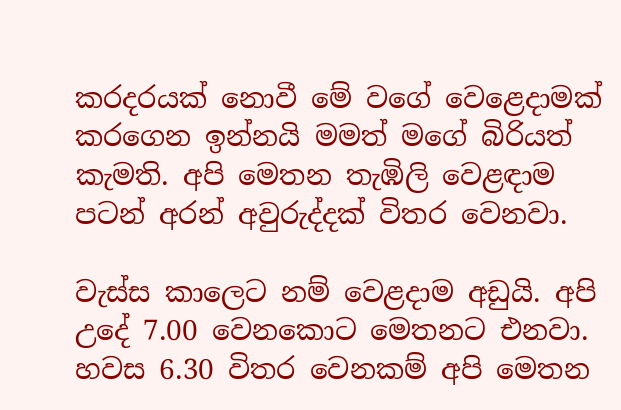කරදරයක් නොවී මේ වගේ වෙළෙදාමක් කරගෙන ඉන්නයි මමත් මගේ බිරියත් කැමති. අපි මෙතන තැඹිලි වෙළඳාම පටන් අරන් අවුරුද්දක් විතර වෙනවා.

වැස්ස කාලෙට නම් වෙළදාම අඩුයි. අපි උදේ 7.00 වෙනකොට මෙතනට එනවා. හවස 6.30 විතර වෙනකම් අපි මෙතන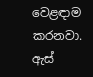වෙළඳාම කරනවා. ඇස්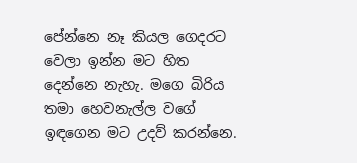පේන්නෙ නෑ කියල ගෙදරට වෙලා ඉන්න මට හිත දෙන්නෙ නැහැ. මගෙ බිරිය තමා හෙවනැල්ල වගේ ඉඳගෙන මට උදව් කරන්නෙ.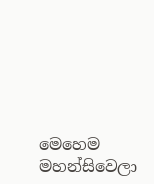මෙහෙම මහන්සිවෙලා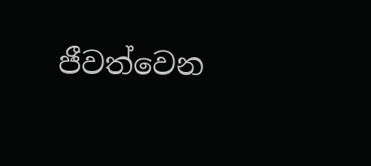ජීවත්වෙන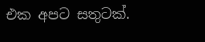එක අපට සතුටක්.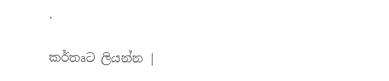.

කර්තෘට ලියන්න |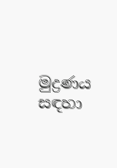මුද්‍රණය සඳහා